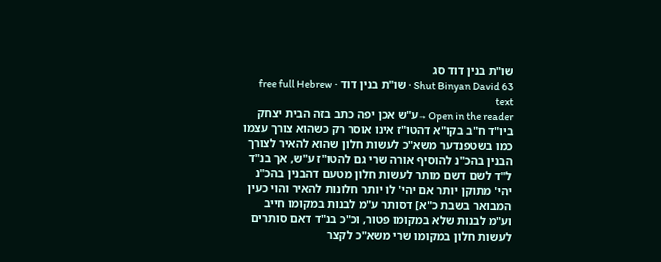שו"ת בנין דוד סג
Shut Binyan David 63 · שו"ת בנין דוד · free full Hebrew text
Open in the reader →ע"ש אכן יפה כתב בזה הבית יצחק ביו"ד ח"ב בקו"א דהטו"ז אינו אוסר רק כשהוא צורך עצמו כמו בשטפנדער משא"כ לעשות חלון שהוא להאיר לצורך הבנין בהכ"נ להוסיף אורה שרי גם להטו"ז ע"ש, אך בנ"ד ל"ד לשם דשם מותר לעשות חלון מטעם דהבנין בהכ"נ יהי' מתוקן יותר אם יהי' לו יותר חלונות להאיר והוי כעין המבואר בשבת כ"א] דסותר ע"מ לבנות במקומו חייב וע"מ לבנות שלא במקומו פטור, וכ"כ בנ"ד דאם סותרים לעשות חלון במקומו שרי משא"כ לקצר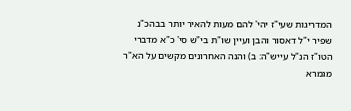המדריגות שעי"ז יהי' להם מעות להאיר יותר בבהכ"נ שפיר י"ל דאסור והבן ועיין שו"ת בי"ש סי' כ"א מדברי הטו"ז הנ"ל עייש"ה: ב) והנה האחרונים מקשים על הא"ר מגמרא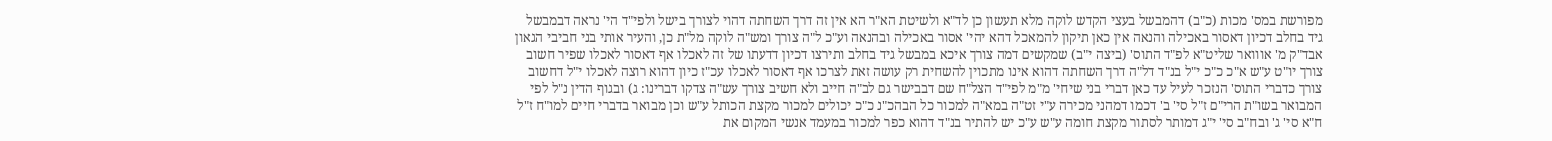מפורשת במס' מכות (כ"ב) דהמבשל בעצי הקדש לוקה מלא תעשון כן לד"א ולשיטת הא"ר הא אין זה דרך השחתה דהוי לצורך בישל ולפי"ד הי' נראה דבמבשל גיד בחלב דכיון דאסור באכילה והנאה אין כאן תיקון להמאכל דהא יהי' אסור באכילה ובהנאה וע"כ ל"ה צורך ומש"ה לוקה מל"ת כן, והעיר אותי בני חביבי הגאון אבד"ק מ' אווואר שליט"א לפ"ד התוס' (ביצה י"ב) שמקשים דמה צורך איכא במבשל גיד בחלב ותירצו דכיון דדעתו של זה לאכלו אף דאסור לאכלו שפיר חשוב צורך יו"ט ע"ש א"כ כ"כ י"ל בנ"ד דל"ה דרך השחתה דהוא אינו מתכוין להשחית רק עושה זאת לצרכו אף דאסור לאכלו עכ"ז כיון דהוא רוצה לאכלו י"ל דחשוב צורך כדברי התוס' הנזכר לעיל עד כאן דברי בני שיחי' מ"מ לפי"ד הצל"ח שם דבבישר גם לב"ה חייב ולא חשיב צורך עש"ה צדקו דברינו: ג) ובגוף הדין נ"ל לפי המבואר בשו"ת הרי"ם ז"ל סי' ב' דכמו דמהני מכירה ע"י זט"ה במא"ה למכור כל הבהכ"נ כ"כ יכולים למכור מקצת הכותל ע"ש וכן מבואר בדברי חיים למו"ח ז"ל ח"א סי' ג' ובח"ב סי' י"ג דמותר לסתור מקצת חומה ע"ש ע"כ יש להתיר בנ"ד דהוא כפר למכור במעמד אנשי המקום את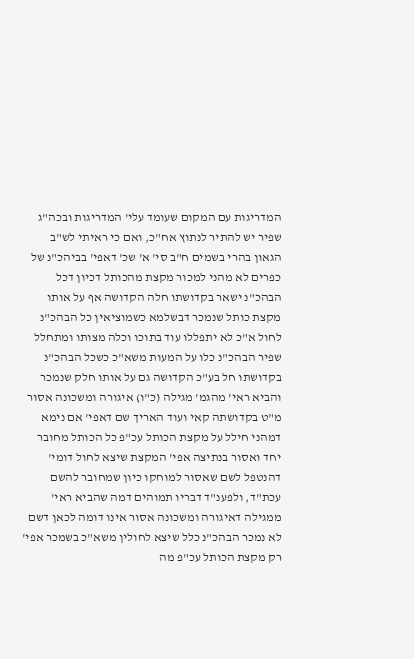המדריגות עם המקום שעומד עלי' המדריגות ובכה"ג שפיר יש להתיר לנתוץ אח"כ, ואם כי ראיתי לש"ב הגאון בהרי בשמים ח"ב סי' א' שכ' דאפי' בביהכ"נ של כפרים לא מהני למכור מקצת מהכותל דכיון דכל הבהכ"נ ישאר בקדושתו חלה הקדושה אף על אותו מקצת כותל שנמכר דבשלמא כשמוציאין כל הבהכ"נ לחול א"כ לא יתפללו עוד בתוכו וכלה מצותו ומתחלל שפיר הבהכ"נ כלו על המעות משא"כ כשכל הבהכ"נ בקדושתו חל בע"כ הקדושה גם על אותו חלק שנמכר והביא ראי' מהגמ' מגילה (כ"ו) איגורה ומשכונה אסור מ"ט בקדושתה קאי ועוד האריך שם דאפי' אם נימא דמהני חילל על מקצת הכותל עכ"פ כל הכותל מחובר יחד ואסור בנתיצה אפי' המקצת שיצא לחול דומי' דהנטפל לשם שאסור למוחקו כיון שמחובר להשם עכת"ד, ולפענ"ד דבריו תמוהים דמה שהביא ראי' ממגילה דאיגורה ומשכונה אסור אינו דומה לכאן דשם לא נמכר הבהכ"נ כלל שיצא לחולין משא"כ בשמכר אפי' רק מקצת הכותל עכ"פ מה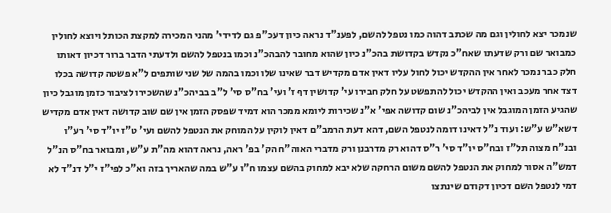שנמכר יצא לחולין וגם מה שכתב דהוה כמו נטפל להשם, לפענ"ד נראה כיון דעכ"פ גם לדידי' מהני המכירה למקצת הכותל ויוצא לחולין כמבואר שם ורק שדעתו שאח"כ נקדש בקדושת בהכ"נ כיון שהוא מחובר להבהכ"נ וכמו בנטפל להשם ולדעתי הדבר ברור דכיון דאותו חלק כבר נמכר לאחר אין ההקדש יכול לחול עליו דאין אדם מקדיש דבר שאינו שלו וכמו בהמה של שני שותפים ל"א פשטה קדושה בכלו דצד אחר מעכב ואין ההקדש יכול להתפשט על חלק חבירו עי' קדושין דף ז' ועי' בח"ס סי' ל"ב בביהכ"נ שהשכירו לציבור כזמן מוגבל כיון שהגיע הזמן המוגבל אין לביהכ"נ שום קדושה אפי' א"נ שכירות ליומא ממכר הוא דמיד שפסק הזמן אין שם שוב קדושה דאין אדם מקדיש דשא"ש ע"ש: ועוד נ"ל דאינו דומה לנטפל השם, דהא דעת הרמב"ם דאין לוקין על המוחק את הנטפל להשם ועי' ט"ז יו"ד סי' רע"ו ובנ"ח מצוה תל"ז ובח"ס יו"ד סי' ר"ס דהוא רק מדרבנן ורק מדברי האוה"ח הק' בפ' ראה, נראה דהוא מה"ת ע"ש, ומבואר בח"ס הנ"ל דמש"ה אסור למחוק את הנטפל להשם משום הרחקה שלא יבא למחוק בהשם עצמו ח"ו ע"ש במה שהאריך בזה וא"כ לפי"ז י"ל דנ"ד לא דמי לנטפל השם דכיון דקודם שינתצו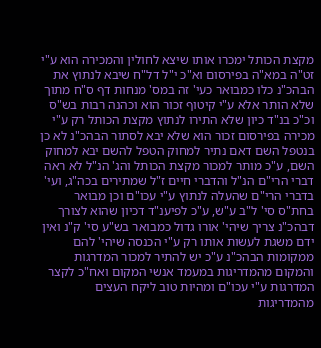מקצת הכותל ימכרו אותו שיצא לחולין והמכירה הוא ע"י זט"ה במא"ה בפירסום וא"כ י"ל דל"ח שיבא לנתוץ את הבהכ"נ כלו כמבואר כעי' זה במס' מנחות דף ס"ח מתוך שלא הותר אלא ע"י קיטוף זכור הוא וכהנה רבות בש"ס וכ"כ בנ"ד כיון שלא התירו לנתוץ מקצת הכותל רק ע"י מכירה בפירסום זכור הוא שלא יבא לסתור הבהכ"נ לא כן בנטפל השם דאם נתיר למחוק הטפל להשם יבא למחוק השם, ע"כ מותר למכור מקצת הכותל והג' הנ"ל לא ראה דברי הרי"ם הנ"ל והדברי חיים ז"ל שמתירים בכה"ג, ועי' בדברי הרי"ם שהעלה לנתוץ ע"י עכו"ם וכן מבואר בחת"ס סי' ל"ב ע"ש, ע"כ לפיענ"ד דכיון שהוא לצורך דבהכ"נ צריך שיהי' אורו גדול כמבואר בש"ע סי' ק"נ ואין ידם משגת לעשות אותו רק ע"י הכנסה שיהי' להם ממקומות הבהכ"נ ע"כ יש להתיר למכור המדרגות והמקום מהמדריגות במעמד אנשי המקום ואח"כ לקצר המדרגות ע"י עכו"ם ומהיות טוב ליקח העצים מהמדריגות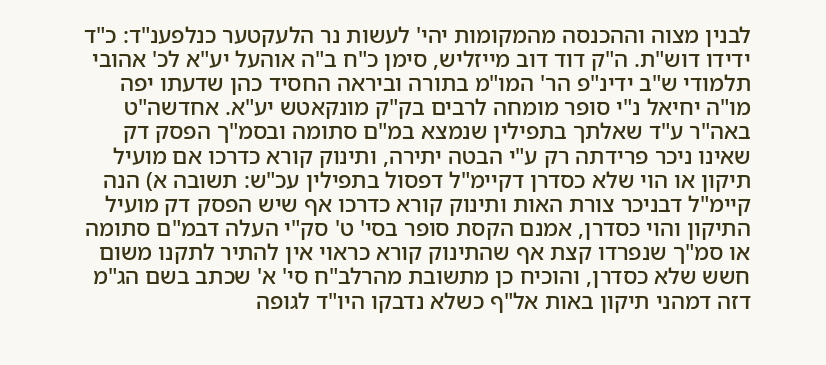לבנין מצוה וההכנסה מהמקומות יהי' לעשות נר הלעקטער כנלפענ"ד: כ"ד ידידו דוש"ת. ה"ק דוד דוב מייזליש, סימן כ"ח ב"ה אוהעל יע"א לכ' אהובי תלמודי ש"ב ידינ"פ הר' המו"מ בתורה וביראה החסיד כהן שדעתו יפה מו"ה יחיאל נ"י סופר מומחה לרבים בק"ק מונקאטש יע"א. אחדשה"ט באה"ר ע"ד שאלתך בתפילין שנמצא במ"ם סתומה ובסמ"ך הפסק דק שאינו ניכר פרידתה רק ע"י הבטה יתירה, ותינוק קורא כדרכו אם מועיל תיקון או הוי שלא כסדרן דקיימ"ל דפסול בתפילין עכ"ש: תשובה א) הנה קיימ"ל דבניכר צורת האות ותינוק קורא כדרכו אף שיש הפסק דק מועיל התיקון והוי כסדרן, אמנם הקסת סופר בסי' ט' סק"י העלה דבמ"ם סתומה או סמ"ך שנפרדו קצת אף שהתינוק קורא כראוי אין להתיר לתקנו משום חשש שלא כסדרן, והוכיח כן מתשובת מהרלב"ח סי' א' שכתב בשם הג"מ דזה דמהני תיקון באות אל"ף כשלא נדבקו היו"ד לגופה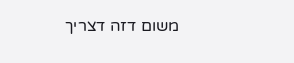משום דזה דצריך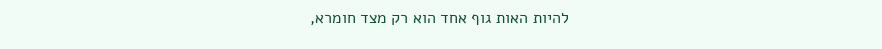להיות האות גוף אחד הוא רק מצד חומרא,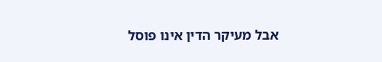אבל מעיקר הדין אינו פוסל